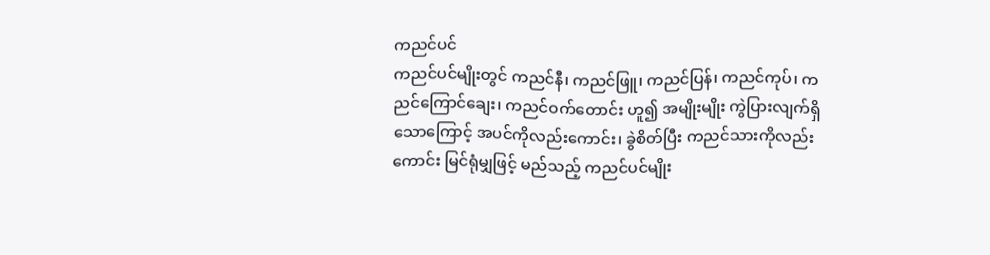ကညင်ပင်
ကညင်ပင်မျိုးတွင် ကညင်နီ၊ ကညင်ဖြူ၊ ကညင်ပြန်၊ ကညင်ကုပ်၊ ကညင်ကြောင်ချေး၊ ကညင်ဝက်တောင်း ဟူ၍ အမျိုးမျိုး ကွဲပြားလျက်ရှိသောကြောင့် အပင်ကိုလည်းကောင်း၊ ခွဲစိတ်ပြီး ကညင်သားကိုလည်းကောင်း မြင်ရုံမျှဖြင့် မည်သည့် ကညင်ပင်မျိုး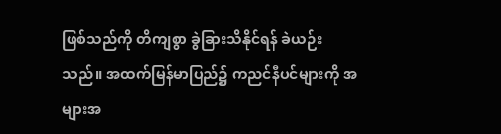ဖြစ်သည်ကို တိကျစွာ ခွဲခြားသိနိုင်ရန် ခဲယဉ်းသည်။ အထက်မြန်မာပြည်၌ ကညင်နီပင်များကို အများအ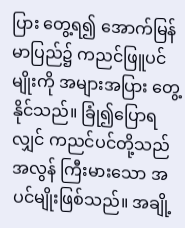ပြား တွေ့ရ၍ အောက်မြန်မာပြည်၌ ကညင်ဖြူပင်မျိုးကို အများအပြား တွေ့နိုင်သည်။ ခြုံ၍ပြောရလျှင် ကညင်ပင်တို့သည် အလွန် ကြီးမားသော အပင်မျိုးဖြစ်သည်။ အချို့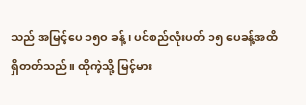သည် အမြင့်ပေ ၁၅ဝ ခန့်၊ ပင်စည်လုံးပတ် ၁၅ ပေခန့်အထိ ရှိတတ်သည်။ ထိုကဲ့သို့ မြင့်မား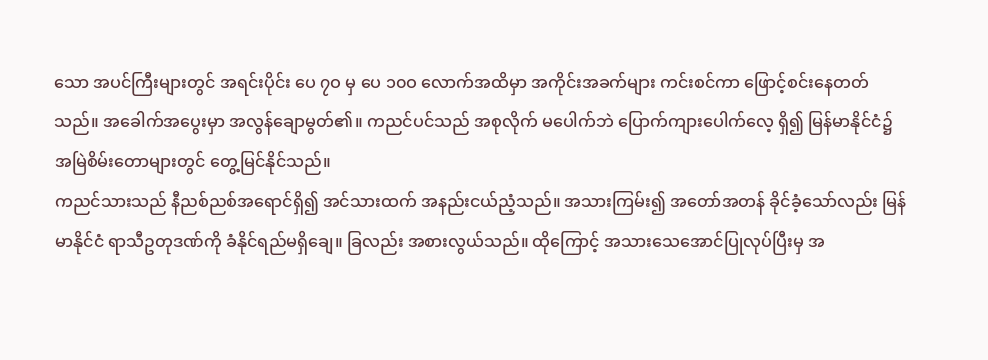သော အပင်ကြီးများတွင် အရင်းပိုင်း ပေ ၇ဝ မှ ပေ ၁၀ဝ လောက်အထိမှာ အကိုင်းအခက်များ ကင်းစင်ကာ ဖြောင့်စင်းနေတတ်သည်။ အခေါက်အပွေးမှာ အလွန်ချောမွတ်၏။ ကညင်ပင်သည် အစုလိုက် မပေါက်ဘဲ ပြောက်ကျားပေါက်လေ့ ရှိ၍ မြန်မာနိုင်ငံ၌ အမြဲစိမ်းတောများတွင် တွေ့မြင်နိုင်သည်။
ကညင်သားသည် နီညစ်ညစ်အရောင်ရှိ၍ အင်သားထက် အနည်းငယ်ညံ့သည်။ အသားကြမ်း၍ အတော်အတန် ခိုင်ခံ့သော်လည်း မြန်မာနိုင်ငံ ရာသီဥတုဒဏ်ကို ခံနိုင်ရည်မရှိချေ။ ခြလည်း အစားလွယ်သည်။ ထိုကြောင့် အသားသေအောင်ပြုလုပ်ပြီးမှ အ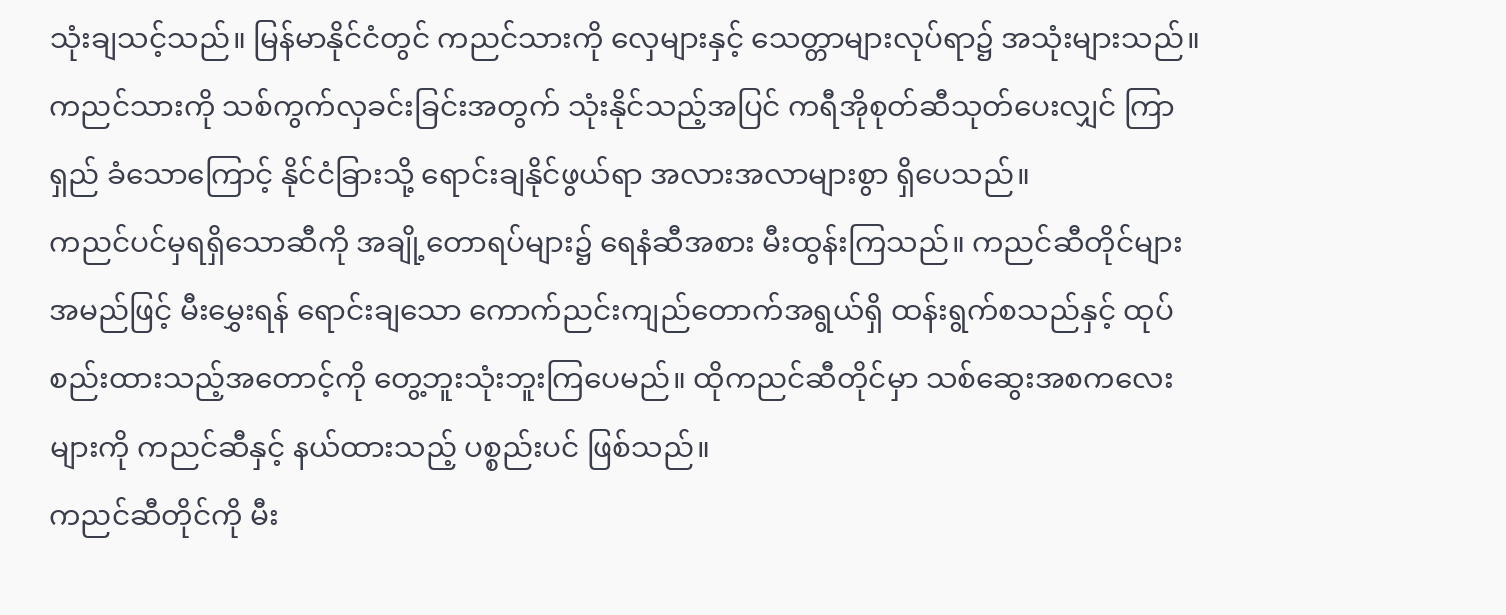သုံးချသင့်သည်။ မြန်မာနိုင်ငံတွင် ကညင်သားကို လှေများနှင့် သေတ္တာများလုပ်ရာ၌ အသုံးများသည်။ ကညင်သားကို သစ်ကွက်လှခင်းခြင်းအတွက် သုံးနိုင်သည့်အပြင် ကရီအိုစုတ်ဆီသုတ်ပေးလျှင် ကြာရှည် ခံသောကြောင့် နိုင်ငံခြားသို့ ရောင်းချနိုင်ဖွယ်ရာ အလားအလာများစွာ ရှိပေသည်။
ကညင်ပင်မှရရှိသောဆီကို အချို့တောရပ်များ၌ ရေနံဆီအစား မီးထွန်းကြသည်။ ကညင်ဆီတိုင်များ အမည်ဖြင့် မီးမွှေးရန် ရောင်းချသော ကောက်ညင်းကျည်တောက်အရွယ်ရှိ ထန်းရွက်စသည်နှင့် ထုပ်စည်းထားသည့်အတောင့်ကို တွေ့ဘူးသုံးဘူးကြပေမည်။ ထိုကညင်ဆီတိုင်မှာ သစ်ဆွေးအစကလေးများကို ကညင်ဆီနှင့် နယ်ထားသည့် ပစ္စည်းပင် ဖြစ်သည်။
ကညင်ဆီတိုင်ကို မီး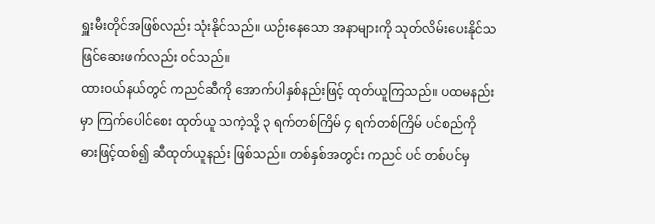ရှူးမီးတိုင်အဖြစ်လည်း သုံးနိုင်သည်။ ယဉ်းနေသော အနာများကို သုတ်လိမ်းပေးနိုင်သဖြင်ဆေးဖက်လည်း ဝင်သည်။
ထားဝယ်နယ်တွင် ကညင်ဆီကို အောက်ပါနှစ်နည်းဖြင့် ထုတ်ယူကြသည်။ ပထမနည်းမှာ ကြက်ပေါင်စေး ထုတ်ယူ သကဲ့သို့ ၃ ရက်တစ်ကြိမ် ၄ ရက်တစ်ကြိမ် ပင်စည်ကို ဓားဖြင့်ထစ်၍ ဆီထုတ်ယူနည်း ဖြစ်သည်။ တစ်နှစ်အတွင်း ကညင် ပင် တစ်ပင်မှ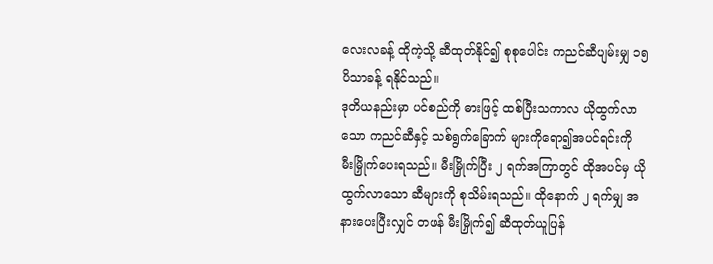လေးလခန့် ထိုကဲ့သို့ ဆီထုတ်နိုင်၍ စုစုပေါင်း ကညင်ဆီပျမ်းမျှ ၁၅ ပိသာခန့် ရနိုင်သည်။
ဒုတိယနည်းမှာ ပင်စည်ကို ဓားဖြင့် ထစ်ပြီးသကာလ ယိုထွက်လာသော ကညင်ဆီနှင့် သစ်ရွက်ခြောက် များကိုရော၍အပင်ရင်းကို မီးမြှိုက်ပေးရသည်။ မီးမြှိုက်ပြီး ၂ ရက်အကြာတွင် ထိုအပင်မှ ယိုထွက်လာသော ဆီများကို စုသိမ်းရသည်။ ထိုနောက် ၂ ရက်မျှ အနားပေးပြီးလျှင် တဖန် မီးမြှိုက်၍ ဆီထုတ်ယူပြန်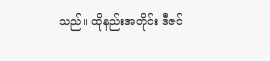သည်။ ထိုနည်းအတိုင်း ဒီဇင်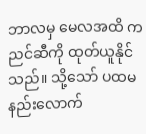ဘာလမှ မေလအထိ ကညင်ဆီကို ထုတ်ယူနိုင်သည်။ သို့သော် ပထမနည်းလောက်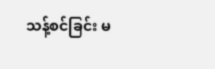သန့်စင်ခြင်း မ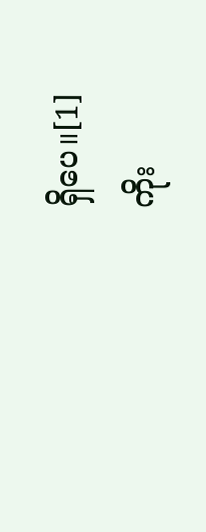ရှိပေ။[1]
ကိုး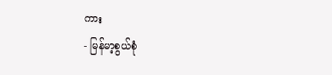ကား
- မြန်မာ့စွယ်စုံ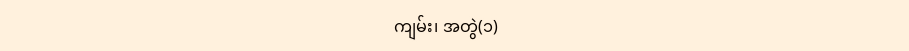ကျမ်း၊ အတွဲ(၁)